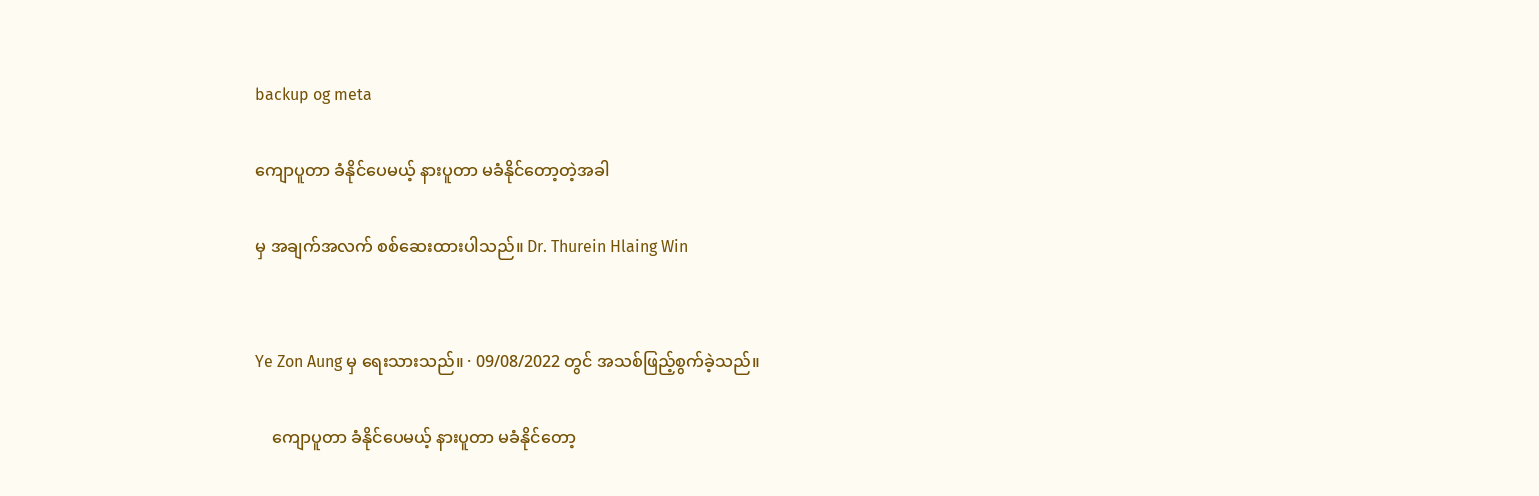backup og meta

ကျောပူတာ ခံနိုင်ပေမယ့် နားပူတာ မခံနိုင်တော့တဲ့အခါ

မှ အချက်အလက် စစ်ဆေးထားပါသည်။ Dr. Thurein Hlaing Win


Ye Zon Aung မှ ရေးသားသည်။ · 09/08/2022 တွင် အသစ်ဖြည့်စွက်ခဲ့သည်။

    ကျောပူတာ ခံနိုင်ပေမယ့် နားပူတာ မခံနိုင်တော့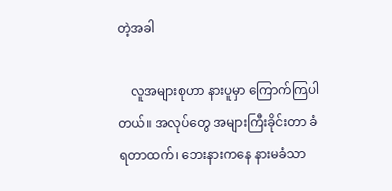တဲ့အခါ

    လူအများစုဟာ နားပူမှာ ကြောက်ကြပါတယ်။ အလုပ်တွေ အများကြီးခိုင်းတာ ခံရတာထက်၊ ဘေးနားကနေ နားမခံသာ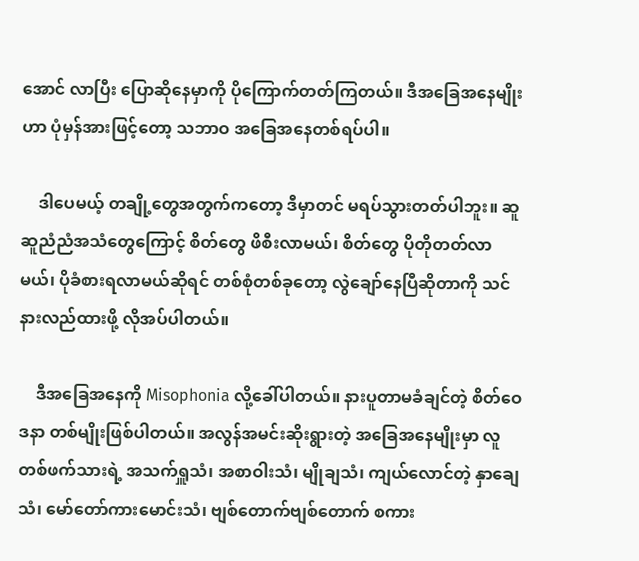အောင် လာပြီး ပြောဆိုနေမှာကို ပိုကြောက်တတ်ကြတယ်။ ဒီအခြေအနေမျိုးဟာ ပုံမှန်အားဖြင့်တော့ သဘာဝ အခြေအနေတစ်ရပ်ပါ။

    ဒါပေမယ့် တချို့တွေအတွက်ကတော့ ဒီမှာတင် မရပ်သွားတတ်ပါဘူး။ ဆူဆူညံညံအသံတွေကြောင့် စိတ်တွေ ဖိစီးလာမယ်၊ စိတ်တွေ ပိုတိုတတ်လာမယ်၊ ပိုခံစားရလာမယ်ဆိုရင် တစ်စုံတစ်ခုတော့ လွဲချော်နေပြီဆိုတာကို သင်နားလည်ထားဖို့ လိုအပ်ပါတယ်။

    ဒီအခြေအနေကို Misophonia လို့ခေါ်ပါတယ်။ နားပူတာမခံချင်တဲ့ စိတ်ဝေဒနာ တစ်မျိုးဖြစ်ပါတယ်။ အလွန်အမင်းဆိုးရွားတဲ့ အခြေအနေမျိုးမှာ လူတစ်ဖက်သားရဲ့ အသက်ရှူသံ၊ အစာဝါးသံ၊ မျိုချသံ၊ ကျယ်လောင်တဲ့ နှာချေသံ၊ မော်တော်ကားမောင်းသံ၊ ဗျစ်တောက်ဗျစ်တောက် စကား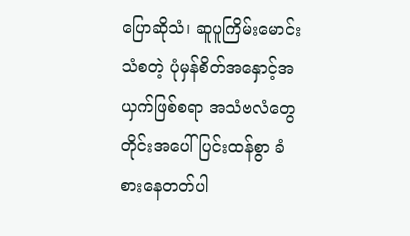ပြောဆိုသံ၊ ဆူပူကြိမ်းမောင်းသံစတဲ့ ပုံမှန်စိတ်အနှောင့်အယှက်ဖြစ်စရာ အသံဗလံတွေတိုင်းအပေါ် ပြင်းထန်စွာ ခံစားနေတတ်ပါ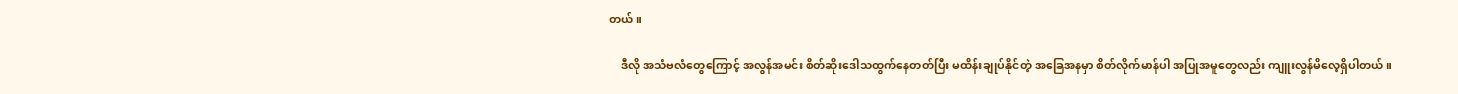တယ်။

    ဒီလို အသံဗလံတွေကြောင့် အလွန်အမင်း စိတ်ဆိုးဒေါသထွက်နေတတ်ပြီး မထိန်းချုပ်နိုင်တဲ့ အခြေအနမှာ စိတ်လိုက်မာန်ပါ အပြုအမူတွေလည်း ကျူးလွန်မိလေ့ရှိပါတယ်။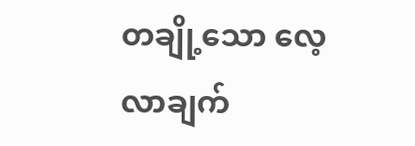တချို့သော လေ့လာချက်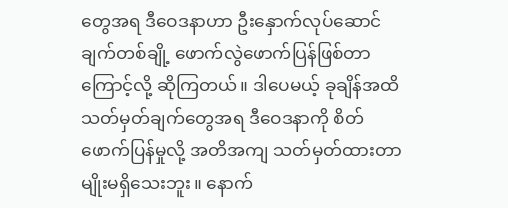တွေအရ ဒီဝေဒနာဟာ ဦးနှောက်လုပ်ဆောင်ချက်တစ်ချို့ ဖောက်လွဲဖောက်ပြန်ဖြစ်တာကြောင့်လို့ ဆိုကြတယ်။ ဒါပေမယ့် ခုချိန်အထိ သတ်မှတ်ချက်တွေအရ ဒီဝေဒနာကို စိတ်ဖောက်ပြန်မှုလို့ အတိအကျ သတ်မှတ်ထားတာမျိုးမရှိသေးဘူး။ နောက်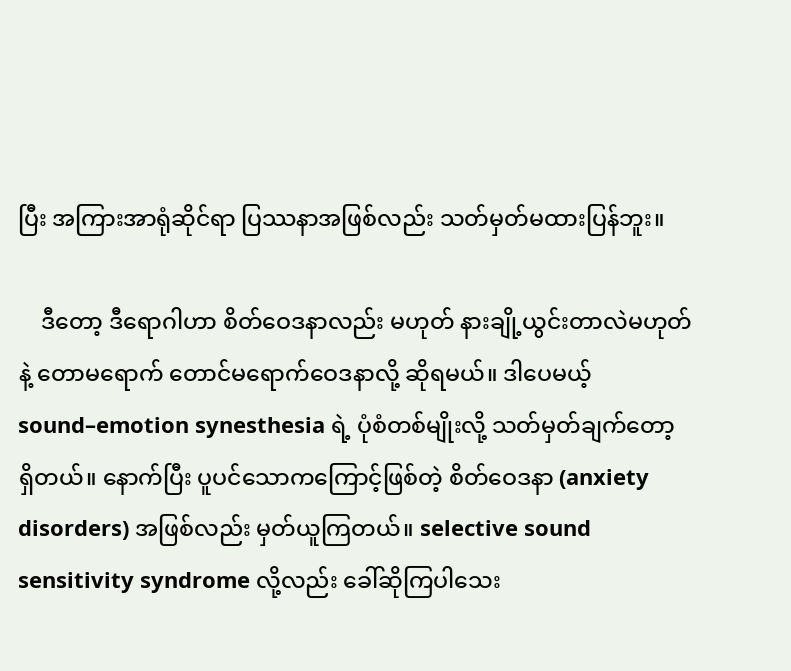ပြီး အကြားအာရုံဆိုင်ရာ ပြဿနာအဖြစ်လည်း သတ်မှတ်မထားပြန်ဘူး။

    ဒီတော့ ဒီရောဂါဟာ စိတ်ဝေဒနာလည်း မဟုတ် နားချို့ယွင်းတာလဲမဟုတ်နဲ့ တောမရောက် တောင်မရောက်ဝေဒနာလို့ ဆိုရမယ်။ ဒါပေမယ့် sound–emotion synesthesia ရဲ့ ပုံစံတစ်မျိုးလို့ သတ်မှတ်ချက်တော့ ရှိတယ်။ နောက်ပြီး ပူပင်သောကကြောင့်ဖြစ်တဲ့ စိတ်ဝေဒနာ (anxiety disorders) အဖြစ်လည်း မှတ်ယူကြတယ်။ selective sound sensitivity syndrome လို့လည်း ခေါ်ဆိုကြပါသေး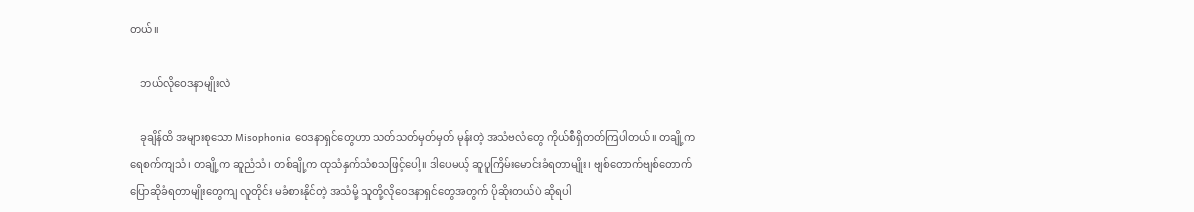တယ်။

    ဘယ်လိုဝေဒနာမျိုးလဲ

    ခုချိန်ထိ အများစုသော Misophonia ဝေဒနာရှင်တွေဟာ သတ်သတ်မှတ်မှတ် မုန်းတဲ့ အသံဗလံတွေ ကိုယ်စီရှိတတ်ကြပါတယ်။ တချို့က ရေစက်ကျသံ၊ တချို့က ဆူညံသံ၊ တစ်ချို့က ထုသံနှက်သံစသဖြင့်ပေါ့။ ဒါပေမယ့် ဆူပူကြိမ်းမောင်းခံရတာမျိုး၊ ဗျစ်တောက်ဗျစ်တောက် ပြောဆိုခံရတာမျိုးတွေကျ လူတိုင်း မခံစားနိုင်တဲ့ အသံမို့ သူတို့လိုဝေဒနာရှင်တွေအတွက် ပိုဆိုးတယ်ပဲ ဆိုရပါ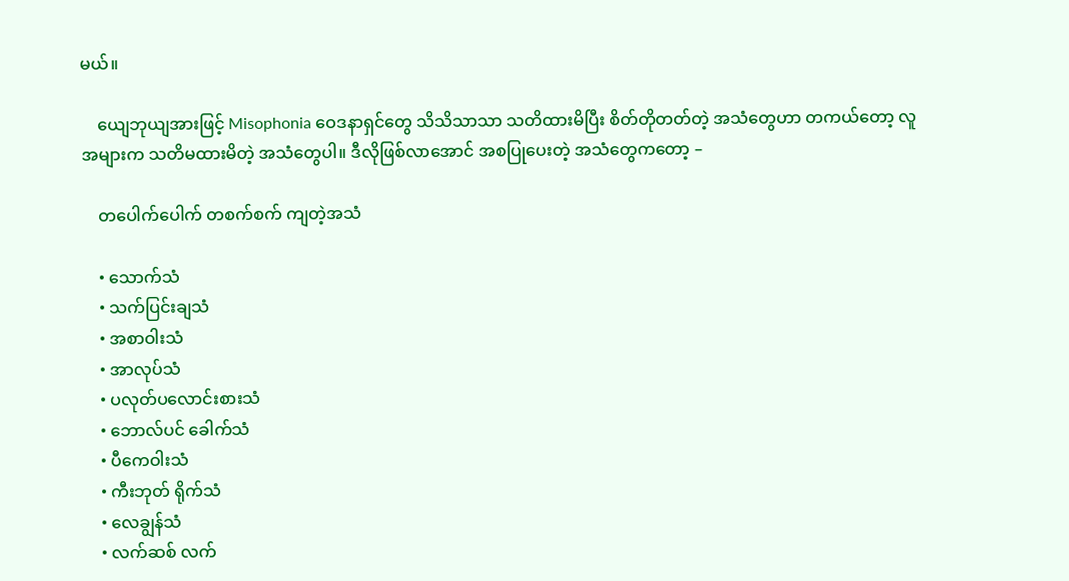မယ်။

    ယျေဘုယျအားဖြင့် Misophonia ဝေဒနာရှင်တွေ သိသိသာသာ သတိထားမိပြီး စိတ်တိုတတ်တဲ့ အသံတွေဟာ တကယ်တော့ လူအများက သတိမထားမိတဲ့ အသံတွေပါ။ ဒီလိုဖြစ်လာအောင် အစပြုပေးတဲ့ အသံတွေကတော့ –

    တပေါက်ပေါက် တစက်စက် ကျတဲ့အသံ

    • သောက်သံ
    • သက်ပြင်းချသံ
    • အစာဝါးသံ
    • အာလုပ်သံ
    • ပလုတ်ပလောင်းစားသံ
    • ဘောလ်ပင် ခေါက်သံ
    • ပီကေဝါးသံ
    • ကီးဘုတ် ရိုက်သံ
    • လေချွန်သံ
    • လက်ဆစ် လက်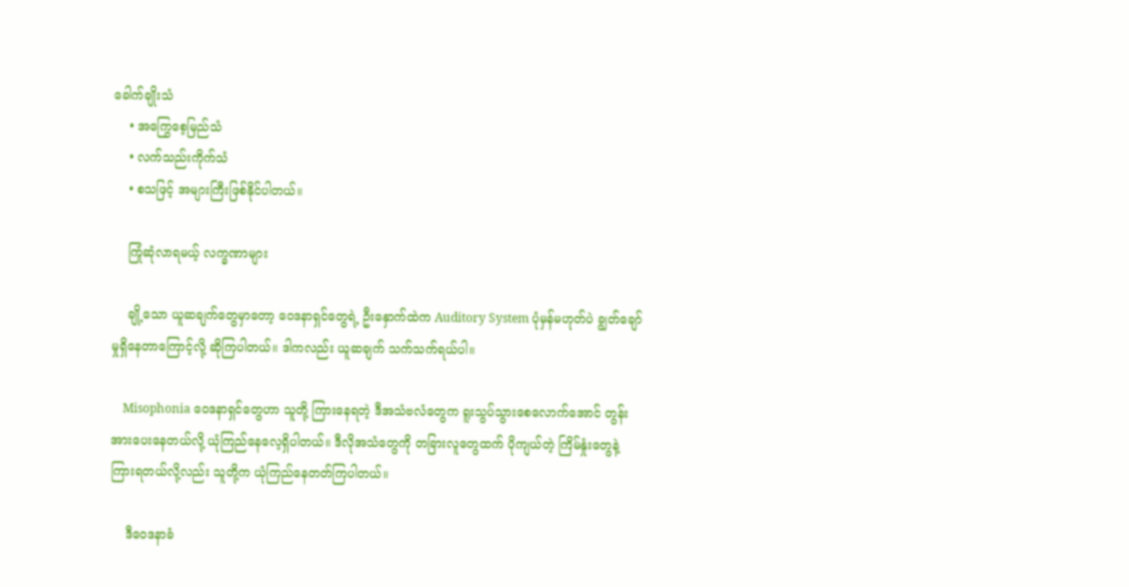ခေါက်ချိုးသံ
    • အကြွေစေ့မြည်သံ
    • လက်သည်းကိုက်သံ
    • စသဖြင့် အများကြီးဖြစ်နိုင်ပါတယ်။

    ကြုံဆုံလာရမယ့် လက္ခဏာများ

    ချို့သော ယူဆချက်တွေမှာတော့ ဝေဒနာရှင်တွေရဲ့ ဦးနှောက်ထဲက Auditory System ပုံမှန်မဟုတ်ပဲ ချွတ်ချော်မှုရှိနေတာကြောင့်လို့ ဆိုကြပါတယ်။ ဒါကလည်း ယူဆချက် သက်သက်ရယ်ပါ။

    Misophonia ဝေဒနာရှင်တွေဟာ သူတို့ ကြားနေရတဲ့ ဒီအသံဗလံတွေက ရူးသွပ်သွားစေလောက်အောင် တွန်းအားပေးနေတယ်လို့ ယုံကြည်နေလေ့ရှိပါတယ်။ ဒီလိုအသံတွေကို တခြားလူတွေထက် ပိုကျယ်တဲ့ ကြိမ်နှုံးတွေနဲ့ ကြားရတယ်လို့လည်း သူတို့က ယုံကြည်နေတတ်ကြပါတယ်။

    ဒီဝေဒနာခံ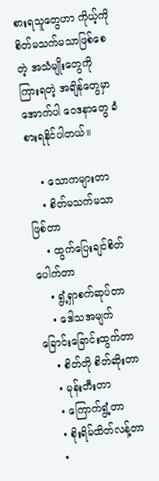စားရသူတွေဟာ ကိုယ့်ကို စိတ်မသက်မသာဖြစ်စေတဲ့ အသံမျိုးတွေကို ကြားရတဲ့ အချိန်တွေမှာ အောက်ပါ ဝေဒနာတွေ ခံစားရနိုင်ပါတယ်။

    • သောကများတာ
    • စိတ်မသက်မသာဖြစ်တာ
    • ထွက်ပြေးချင်စိတ်ပေါက်တာ
    • ရွံ့ရှာစက်ဆုပ်တာ
    • ဒေါသအမျက် ခြောင်းခြောင်းထွက်တာ
    • စိတ်တို စိတ်ဆိုးတာ
    • မုန်းတီးတာ
    • ကြောက်ရွံ့တာ
    • စိုးရိမ်ထိတ်လန့်တာ
    •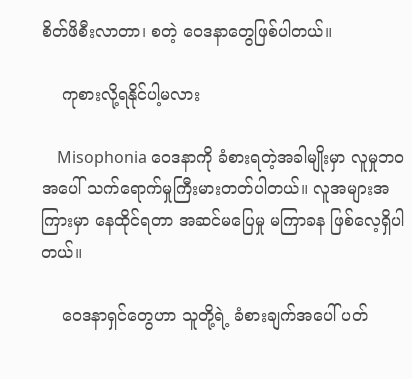စိတ်ဖိစီးလာတာ၊ စတဲ့ ဝေဒနာတွေဖြစ်ပါတယ်။

    ကုစားလို့ရနိုင်ပါ့မလား

    Misophonia ဝေဒနာကို ခံစားရတဲ့အခါမျိုးမှာ လူမှုဘဝအပေါ် သက်ရောက်မှုကြီးမားတတ်ပါတယ်။ လူအများအကြားမှာ နေထိုင်ရတာ အဆင်မပြေမှု မကြာခန ဖြစ်လေ့ရှိပါတယ်။

    ဝေဒနာရှင်တွေဟာ သူတို့ရဲ့ ခံစားချက်အပေါ် ပတ်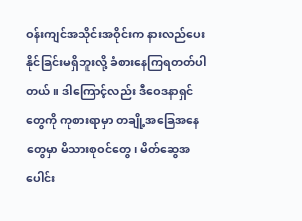ဝန်းကျင်အသိုင်းအဝိုင်းက နားလည်ပေးနိုင်ခြင်းမရှိဘူးလို့ ခံစားနေကြရတတ်ပါတယ်။ ဒါကြောင့်လည်း ဒီဝေဒနာရှင်တွေကို ကုစားရာမှာ တချို့အခြေအနေတွေမှာ မိသားစုဝင်တွေ၊ မိတ်ဆွေအပေါင်း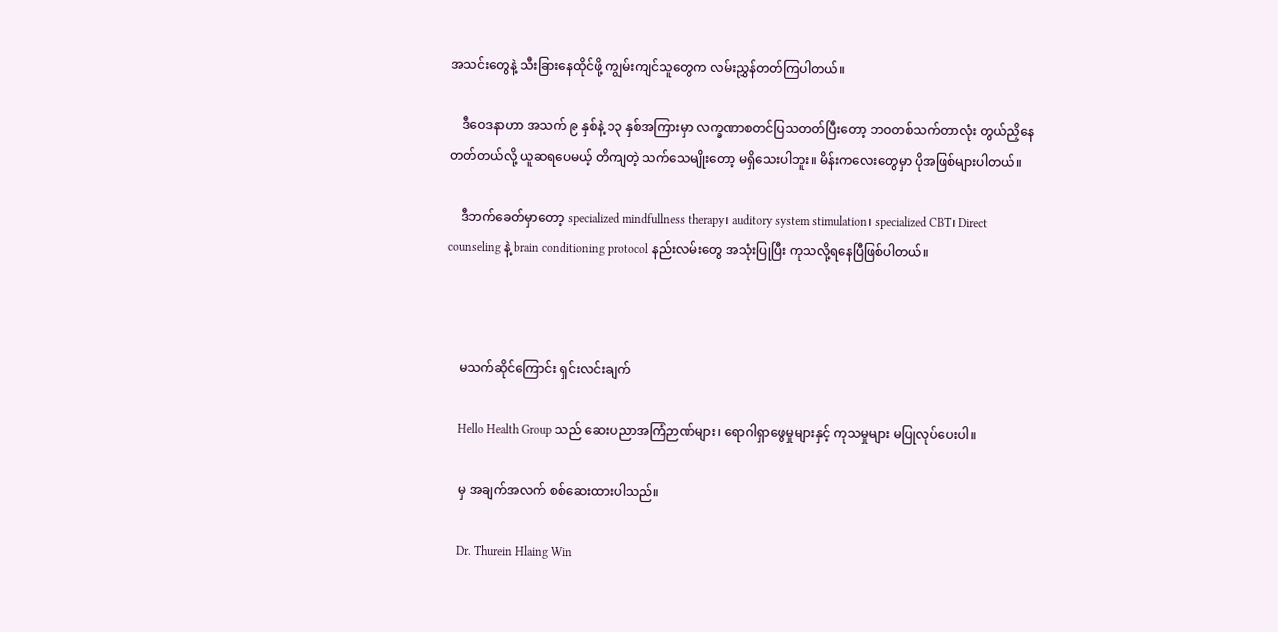အသင်းတွေနဲ့ သီးခြားနေထိုင်ဖို့ ကျွမ်းကျင်သူတွေက လမ်းညွှန်တတ်ကြပါတယ်။

    ဒီဝေဒနာဟာ အသက် ၉ နှစ်နဲ့ ၁၃ နှစ်အကြားမှာ လက္ခဏာစတင်ပြသတတ်ပြီးတော့ ဘဝတစ်သက်တာလုံး တွယ်ညှိနေတတ်တယ်လို့ ယူဆရပေမယ့် တိကျတဲ့ သက်သေမျိုးတော့ မရှိသေးပါဘူး။ မိန်းကလေးတွေမှာ ပိုအဖြစ်များပါတယ်။

    ဒီဘက်ခေတ်မှာတော့ specialized mindfullness therapy၊ auditory system stimulation၊ specialized CBT၊ Direct counseling နဲ့ brain conditioning protocol နည်းလမ်းတွေ အသုံးပြုပြီး ကုသလို့ရနေပြီဖြစ်ပါတယ်။



    မသက်ဆိုင်ကြောင်း ရှင်းလင်းချက်

    Hello Health Group သည် ဆေးပညာအကြံဉာဏ်များ၊ ရောဂါရှာဖွေမှုများနှင့် ကုသမှုများ မပြုလုပ်ပေးပါ။

    မှ အချက်အလက် စစ်ဆေးထားပါသည်။

    Dr. Thurein Hlaing Win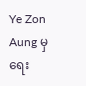Ye Zon Aung မှ ရေး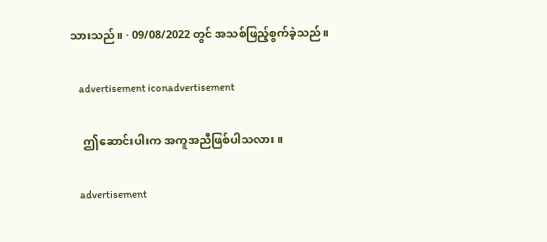သားသည်။ · 09/08/2022 တွင် အသစ်ဖြည့်စွက်ခဲ့သည်။

    advertisement iconadvertisement

    ဤဆောင်းပါးက အကူအညီဖြစ်ပါသလား။

    advertisement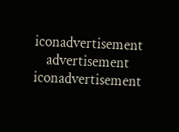iconadvertisement
    advertisement iconadvertisement